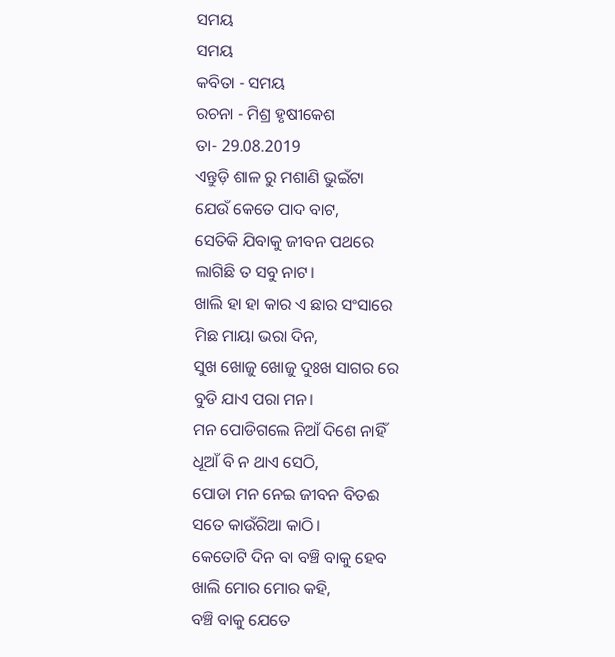ସମୟ
ସମୟ
କବିତା - ସମୟ
ରଚନା - ମିଶ୍ର ହୃଷୀକେଶ
ତା- 29.08.2019
ଏନ୍ତୁଡ଼ି ଶାଳ ରୁ ମଶାଣି ଭୁଇଁଟା
ଯେଉଁ କେତେ ପାଦ ବାଟ,
ସେତିକି ଯିବାକୁ ଜୀବନ ପଥରେ
ଲାଗିଛି ତ ସବୁ ନାଟ।
ଖାଲି ହା ହା କାର ଏ ଛାର ସଂସାରେ
ମିଛ ମାୟା ଭରା ଦିନ,
ସୁଖ ଖୋଜୁ ଖୋଜୁ ଦୁଃଖ ସାଗର ରେ
ବୁଡି ଯାଏ ପରା ମନ।
ମନ ପୋଡିଗଲେ ନିଆଁ ଦିଶେ ନାହିଁ
ଧୂଆଁ ବି ନ ଥାଏ ସେଠି,
ପୋଡା ମନ ନେଇ ଜୀବନ ବିତଈ
ସତେ କାଉଁରିଆ କାଠି।
କେତୋଟି ଦିନ ବା ବଞ୍ଚି ବାକୁ ହେବ
ଖାଲି ମୋର ମୋର କହି,
ବଞ୍ଚି ବାକୁ ଯେତେ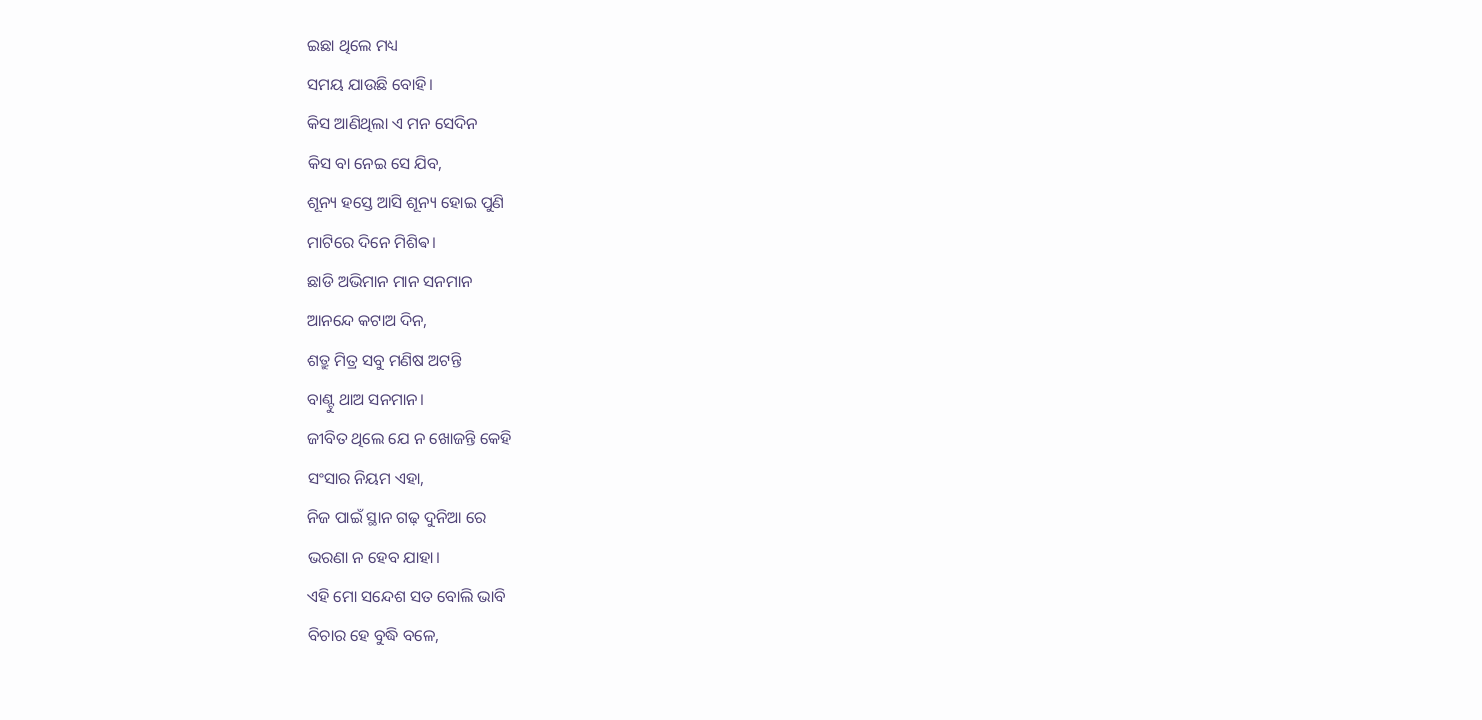ଇଛା ଥିଲେ ମଧ୍ୟ
ସମୟ ଯାଉଛି ବୋହି।
କିସ ଆଣିଥିଲା ଏ ମନ ସେଦିନ
କିସ ବା ନେଇ ସେ ଯିବ,
ଶୂନ୍ୟ ହସ୍ତେ ଆସି ଶୂନ୍ୟ ହୋଇ ପୁଣି
ମାଟିରେ ଦିନେ ମିଶିଵ।
ଛାଡି ଅଭିମାନ ମାନ ସନମାନ
ଆନନ୍ଦେ କଟାଅ ଦିନ,
ଶତ୍ରୁ ମିତ୍ର ସବୁ ମଣିଷ ଅଟନ୍ତି
ବାଣ୍ଟୁ ଥାଅ ସନମାନ।
ଜୀବିତ ଥିଲେ ଯେ ନ ଖୋଜନ୍ତି କେହି
ସଂସାର ନିୟମ ଏହା,
ନିଜ ପାଇଁ ସ୍ଥାନ ଗଢ଼ ଦୁନିଆ ରେ
ଭରଣା ନ ହେବ ଯାହା।
ଏହି ମୋ ସନ୍ଦେଶ ସତ ବୋଲି ଭାବି
ବିଚାର ହେ ବୁଦ୍ଧି ବଳେ,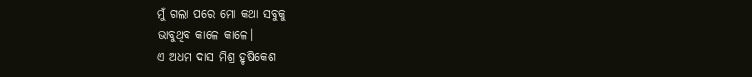ମୁଁ ଗଲା ପରେ ମୋ କଥା ସବୁକୁ
ଭାବୁଥିବ କାଳେ କାଳେ।
ଏ ଅଧମ ଦାସ ମିଶ୍ର ହୃଷିକେଶ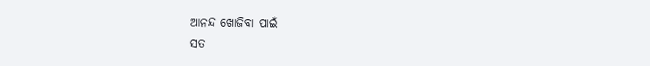ଆନନ୍ଦ ଖୋଜିବା ପାଇଁ
ସତ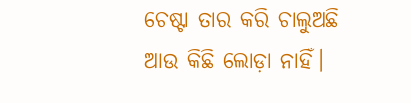ଚେଷ୍ଟା ତାର କରି ଚାଲୁଅଛି
ଆଉ କିଛି ଲୋଡ଼ା ନାହିଁ।